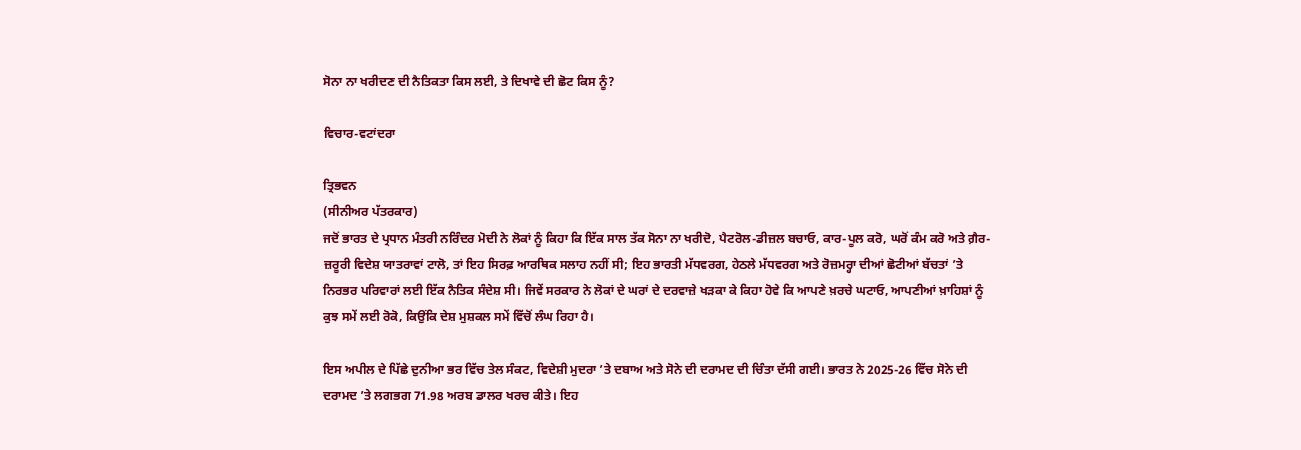ਸੋਨਾ ਨਾ ਖਰੀਦਣ ਦੀ ਨੈਤਿਕਤਾ ਕਿਸ ਲਈ, ਤੇ ਦਿਖਾਵੇ ਦੀ ਛੋਟ ਕਿਸ ਨੂੰ?

ਵਿਚਾਰ-ਵਟਾਂਦਰਾ

ਤ੍ਰਿਭਵਨ
(ਸੀਨੀਅਰ ਪੱਤਰਕਾਰ)
ਜਦੋਂ ਭਾਰਤ ਦੇ ਪ੍ਰਧਾਨ ਮੰਤਰੀ ਨਰਿੰਦਰ ਮੋਦੀ ਨੇ ਲੋਕਾਂ ਨੂੰ ਕਿਹਾ ਕਿ ਇੱਕ ਸਾਲ ਤੱਕ ਸੋਨਾ ਨਾ ਖਰੀਦੋ, ਪੈਟਰੋਲ-ਡੀਜ਼ਲ ਬਚਾਓ, ਕਾਰ-ਪੂਲ ਕਰੋ, ਘਰੋਂ ਕੰਮ ਕਰੋ ਅਤੇ ਗ਼ੈਰ-ਜ਼ਰੂਰੀ ਵਿਦੇਸ਼ ਯਾਤਰਾਵਾਂ ਟਾਲੋ, ਤਾਂ ਇਹ ਸਿਰਫ਼ ਆਰਥਿਕ ਸਲਾਹ ਨਹੀਂ ਸੀ; ਇਹ ਭਾਰਤੀ ਮੱਧਵਰਗ, ਹੇਠਲੇ ਮੱਧਵਰਗ ਅਤੇ ਰੋਜ਼ਮਰ੍ਹਾ ਦੀਆਂ ਛੋਟੀਆਂ ਬੱਚਤਾਂ ’ਤੇ ਨਿਰਭਰ ਪਰਿਵਾਰਾਂ ਲਈ ਇੱਕ ਨੈਤਿਕ ਸੰਦੇਸ਼ ਸੀ। ਜਿਵੇਂ ਸਰਕਾਰ ਨੇ ਲੋਕਾਂ ਦੇ ਘਰਾਂ ਦੇ ਦਰਵਾਜ਼ੇ ਖੜਕਾ ਕੇ ਕਿਹਾ ਹੋਵੇ ਕਿ ਆਪਣੇ ਖ਼ਰਚੇ ਘਟਾਓ, ਆਪਣੀਆਂ ਖ਼ਾਹਿਸ਼ਾਂ ਨੂੰ ਕੁਝ ਸਮੇਂ ਲਈ ਰੋਕੋ, ਕਿਉਂਕਿ ਦੇਸ਼ ਮੁਸ਼ਕਲ ਸਮੇਂ ਵਿੱਚੋਂ ਲੰਘ ਰਿਹਾ ਹੈ।

ਇਸ ਅਪੀਲ ਦੇ ਪਿੱਛੇ ਦੁਨੀਆ ਭਰ ਵਿੱਚ ਤੇਲ ਸੰਕਟ, ਵਿਦੇਸ਼ੀ ਮੁਦਰਾ ’ਤੇ ਦਬਾਅ ਅਤੇ ਸੋਨੇ ਦੀ ਦਰਾਮਦ ਦੀ ਚਿੰਤਾ ਦੱਸੀ ਗਈ। ਭਾਰਤ ਨੇ 2025-26 ਵਿੱਚ ਸੋਨੇ ਦੀ ਦਰਾਮਦ ’ਤੇ ਲਗਭਗ 71.98 ਅਰਬ ਡਾਲਰ ਖਰਚ ਕੀਤੇ। ਇਹ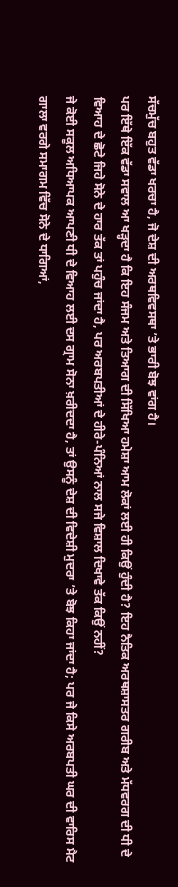ਸੱਚਮੁੱਚ ਬਹੁਤ ਵੱਡਾ ਖਰਚਾ ਹੈ, ਜੋ ਦੇਸ਼ ਦੀ ਅਰਥਵਿਵਸਥਾ ’ਤੇ ਭਾਰੀ ਬੋਝ ਵਾਂਗ ਹੈ।
ਪਰ ਇੱਥੇ ਇੱਕ ਵੱਡਾ ਸਵਾਲ ਆ ਖੜ੍ਹਦਾ ਹੈ ਕਿ ਇਹ ਸੰਜਮ ਅਤੇ ਤਿਆਗ ਦੀ ਸਿੱਖਿਆ ਹਮੇਸ਼ਾ ਆਮ ਲੋਕਾਂ ਲਈ ਹੀ ਕਿਉਂ ਹੁੰਦੀ ਹੈ? ਇਹ ਨੈਤਿਕ ਅਰਥਸ਼ਾਸਤਰ ਗਰੀਬ ਅਤੇ ਮੱਧਵਰਗ ਦੀ ਧੀ ਦੇ ਵਿਆਹ ਦੇ ਛੋਟੇ ਜਿਹੇ ਸੋਨੇ ਦੇ ਹਾਰ ਤੱਕ ਤਾਂ ਪਹੁੰਚ ਜਾਂਦਾ ਹੈ, ਪਰ ਅਰਬਪਤੀਆਂ ਦੇ ਹੀਰੇ-ਪੰਨਿਆਂ ਨਾਲ ਸਜੇ ਵਿਸ਼ਾਲ ਦਿਖਾਵੇ ਤੱਕ ਕਿਉਂ ਨਹੀਂ?
ਜੇ ਕੋਈ ਸਕੂਲ ਅਧਿਆਪਕ ਆਪਣੀ ਧੀ ਦੇ ਵਿਆਹ ਲਈ ਦਸ ਗ੍ਰਾਮ ਸੋਨਾ ਖ਼ਰੀਦਦਾ ਹੈ, ਤਾਂ ਉਸਨੂੰ ਦੇਸ਼ ਦੀ ਵਿਦੇਸ਼ੀ ਮੁਦਰਾ ’ਤੇ ਬੋਝ ਕਿਹਾ ਜਾਂਦਾ ਹੈ; ਪਰ ਜੇ ਕਿਸੇ ਅਰਬਪਤੀ ਘਰ ਦੀ ਵਾਰਿਸ ਮੈਟ ਗਾਲਾ ਵਰਗੇ ਸਮਾਗਮ ਵਿੱਚ ਸੋਨੇ ਦੇ ਧਾਗਿਆਂ,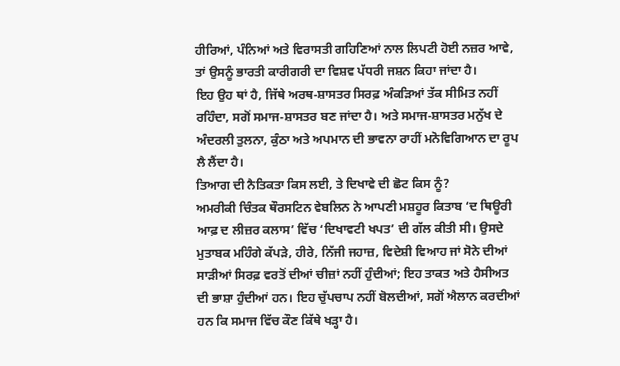ਹੀਰਿਆਂ, ਪੰਨਿਆਂ ਅਤੇ ਵਿਰਾਸਤੀ ਗਹਿਣਿਆਂ ਨਾਲ ਲਿਪਟੀ ਹੋਈ ਨਜ਼ਰ ਆਵੇ, ਤਾਂ ਉਸਨੂੰ ਭਾਰਤੀ ਕਾਰੀਗਰੀ ਦਾ ਵਿਸ਼ਵ ਪੱਧਰੀ ਜਸ਼ਨ ਕਿਹਾ ਜਾਂਦਾ ਹੈ।
ਇਹ ਉਹ ਥਾਂ ਹੈ, ਜਿੱਥੇ ਅਰਥ-ਸ਼ਾਸਤਰ ਸਿਰਫ਼ ਅੰਕੜਿਆਂ ਤੱਕ ਸੀਮਿਤ ਨਹੀਂ ਰਹਿੰਦਾ, ਸਗੋਂ ਸਮਾਜ-ਸ਼ਾਸਤਰ ਬਣ ਜਾਂਦਾ ਹੈ। ਅਤੇ ਸਮਾਜ-ਸ਼ਾਸਤਰ ਮਨੁੱਖ ਦੇ ਅੰਦਰਲੀ ਤੁਲਨਾ, ਕੁੰਠਾ ਅਤੇ ਅਪਮਾਨ ਦੀ ਭਾਵਨਾ ਰਾਹੀਂ ਮਨੋਵਿਗਿਆਨ ਦਾ ਰੂਪ ਲੈ ਲੈਂਦਾ ਹੈ।
ਤਿਆਗ ਦੀ ਨੈਤਿਕਤਾ ਕਿਸ ਲਈ, ਤੇ ਦਿਖਾਵੇ ਦੀ ਛੋਟ ਕਿਸ ਨੂੰ?
ਅਮਰੀਕੀ ਚਿੰਤਕ ਥੌਰਸਟਿਨ ਵੇਬਲਿਨ ਨੇ ਆਪਣੀ ਮਸ਼ਹੂਰ ਕਿਤਾਬ ‘ਦ ਥਿਊਰੀ ਆਫ਼ ਦ ਲੀਜ਼ਰ ਕਲਾਸ’ ਵਿੱਚ ‘ਦਿਖਾਵਟੀ ਖਪਤ’ ਦੀ ਗੱਲ ਕੀਤੀ ਸੀ। ਉਸਦੇ ਮੁਤਾਬਕ ਮਹਿੰਗੇ ਕੱਪੜੇ, ਹੀਰੇ, ਨਿੱਜੀ ਜਹਾਜ਼, ਵਿਦੇਸ਼ੀ ਵਿਆਹ ਜਾਂ ਸੋਨੇ ਦੀਆਂ ਸਾੜੀਆਂ ਸਿਰਫ਼ ਵਰਤੋਂ ਦੀਆਂ ਚੀਜ਼ਾਂ ਨਹੀਂ ਹੁੰਦੀਆਂ; ਇਹ ਤਾਕਤ ਅਤੇ ਹੈਸੀਅਤ ਦੀ ਭਾਸ਼ਾ ਹੁੰਦੀਆਂ ਹਨ। ਇਹ ਚੁੱਪਚਾਪ ਨਹੀਂ ਬੋਲਦੀਆਂ, ਸਗੋਂ ਐਲਾਨ ਕਰਦੀਆਂ ਹਨ ਕਿ ਸਮਾਜ ਵਿੱਚ ਕੌਣ ਕਿੱਥੇ ਖੜ੍ਹਾ ਹੈ।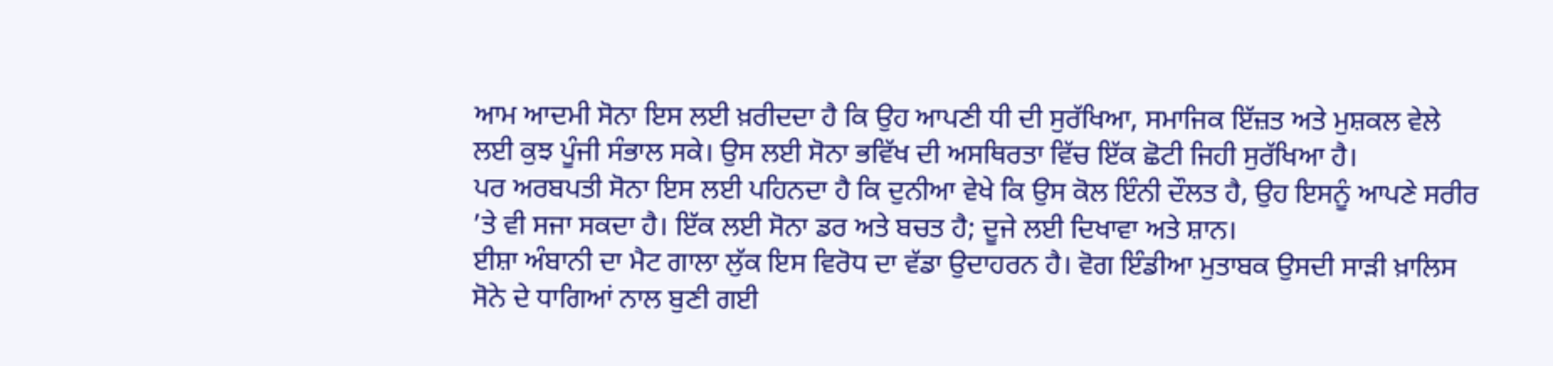ਆਮ ਆਦਮੀ ਸੋਨਾ ਇਸ ਲਈ ਖ਼ਰੀਦਦਾ ਹੈ ਕਿ ਉਹ ਆਪਣੀ ਧੀ ਦੀ ਸੁਰੱਖਿਆ, ਸਮਾਜਿਕ ਇੱਜ਼ਤ ਅਤੇ ਮੁਸ਼ਕਲ ਵੇਲੇ ਲਈ ਕੁਝ ਪੂੰਜੀ ਸੰਭਾਲ ਸਕੇ। ਉਸ ਲਈ ਸੋਨਾ ਭਵਿੱਖ ਦੀ ਅਸਥਿਰਤਾ ਵਿੱਚ ਇੱਕ ਛੋਟੀ ਜਿਹੀ ਸੁਰੱਖਿਆ ਹੈ।
ਪਰ ਅਰਬਪਤੀ ਸੋਨਾ ਇਸ ਲਈ ਪਹਿਨਦਾ ਹੈ ਕਿ ਦੁਨੀਆ ਵੇਖੇ ਕਿ ਉਸ ਕੋਲ ਇੰਨੀ ਦੌਲਤ ਹੈ, ਉਹ ਇਸਨੂੰ ਆਪਣੇ ਸਰੀਰ ’ਤੇ ਵੀ ਸਜਾ ਸਕਦਾ ਹੈ। ਇੱਕ ਲਈ ਸੋਨਾ ਡਰ ਅਤੇ ਬਚਤ ਹੈ; ਦੂਜੇ ਲਈ ਦਿਖਾਵਾ ਅਤੇ ਸ਼ਾਨ।
ਈਸ਼ਾ ਅੰਬਾਨੀ ਦਾ ਮੈਟ ਗਾਲਾ ਲੁੱਕ ਇਸ ਵਿਰੋਧ ਦਾ ਵੱਡਾ ਉਦਾਹਰਨ ਹੈ। ਵੋਗ ਇੰਡੀਆ ਮੁਤਾਬਕ ਉਸਦੀ ਸਾੜੀ ਖ਼ਾਲਿਸ ਸੋਨੇ ਦੇ ਧਾਗਿਆਂ ਨਾਲ ਬੁਣੀ ਗਈ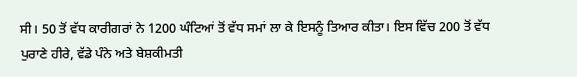ਸੀ। 50 ਤੋਂ ਵੱਧ ਕਾਰੀਗਰਾਂ ਨੇ 1200 ਘੰਟਿਆਂ ਤੋਂ ਵੱਧ ਸਮਾਂ ਲਾ ਕੇ ਇਸਨੂੰ ਤਿਆਰ ਕੀਤਾ। ਇਸ ਵਿੱਚ 200 ਤੋਂ ਵੱਧ ਪੁਰਾਣੇ ਹੀਰੇ, ਵੱਡੇ ਪੰਨੇ ਅਤੇ ਬੇਸ਼ਕੀਮਤੀ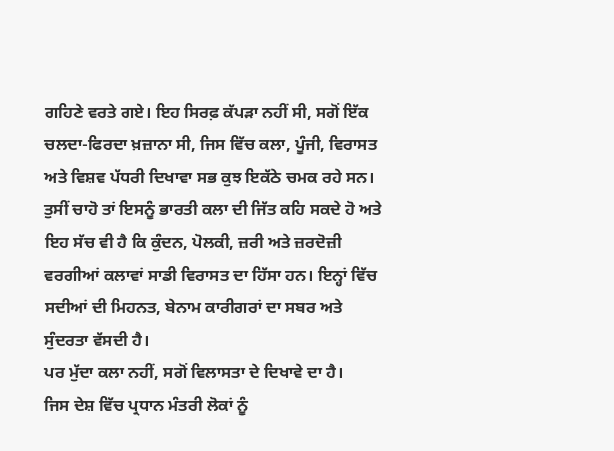ਗਹਿਣੇ ਵਰਤੇ ਗਏ। ਇਹ ਸਿਰਫ਼ ਕੱਪੜਾ ਨਹੀਂ ਸੀ, ਸਗੋਂ ਇੱਕ ਚਲਦਾ-ਫਿਰਦਾ ਖ਼ਜ਼ਾਨਾ ਸੀ, ਜਿਸ ਵਿੱਚ ਕਲਾ, ਪੂੰਜੀ, ਵਿਰਾਸਤ ਅਤੇ ਵਿਸ਼ਵ ਪੱਧਰੀ ਦਿਖਾਵਾ ਸਭ ਕੁਝ ਇਕੱਠੇ ਚਮਕ ਰਹੇ ਸਨ।
ਤੁਸੀਂ ਚਾਹੋ ਤਾਂ ਇਸਨੂੰ ਭਾਰਤੀ ਕਲਾ ਦੀ ਜਿੱਤ ਕਹਿ ਸਕਦੇ ਹੋ ਅਤੇ ਇਹ ਸੱਚ ਵੀ ਹੈ ਕਿ ਕੁੰਦਨ, ਪੋਲਕੀ, ਜ਼ਰੀ ਅਤੇ ਜ਼ਰਦੋਜ਼ੀ ਵਰਗੀਆਂ ਕਲਾਵਾਂ ਸਾਡੀ ਵਿਰਾਸਤ ਦਾ ਹਿੱਸਾ ਹਨ। ਇਨ੍ਹਾਂ ਵਿੱਚ ਸਦੀਆਂ ਦੀ ਮਿਹਨਤ, ਬੇਨਾਮ ਕਾਰੀਗਰਾਂ ਦਾ ਸਬਰ ਅਤੇ ਸੁੰਦਰਤਾ ਵੱਸਦੀ ਹੈ।
ਪਰ ਮੁੱਦਾ ਕਲਾ ਨਹੀਂ, ਸਗੋਂ ਵਿਲਾਸਤਾ ਦੇ ਦਿਖਾਵੇ ਦਾ ਹੈ।
ਜਿਸ ਦੇਸ਼ ਵਿੱਚ ਪ੍ਰਧਾਨ ਮੰਤਰੀ ਲੋਕਾਂ ਨੂੰ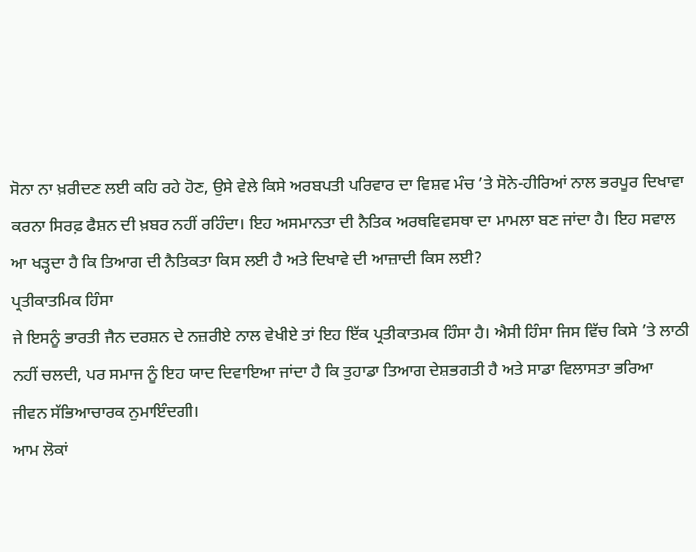ਸੋਨਾ ਨਾ ਖ਼ਰੀਦਣ ਲਈ ਕਹਿ ਰਹੇ ਹੋਣ, ਉਸੇ ਵੇਲੇ ਕਿਸੇ ਅਰਬਪਤੀ ਪਰਿਵਾਰ ਦਾ ਵਿਸ਼ਵ ਮੰਚ ’ਤੇ ਸੋਨੇ-ਹੀਰਿਆਂ ਨਾਲ ਭਰਪੂਰ ਦਿਖਾਵਾ ਕਰਨਾ ਸਿਰਫ਼ ਫੈਸ਼ਨ ਦੀ ਖ਼ਬਰ ਨਹੀਂ ਰਹਿੰਦਾ। ਇਹ ਅਸਮਾਨਤਾ ਦੀ ਨੈਤਿਕ ਅਰਥਵਿਵਸਥਾ ਦਾ ਮਾਮਲਾ ਬਣ ਜਾਂਦਾ ਹੈ। ਇਹ ਸਵਾਲ ਆ ਖੜ੍ਹਦਾ ਹੈ ਕਿ ਤਿਆਗ ਦੀ ਨੈਤਿਕਤਾ ਕਿਸ ਲਈ ਹੈ ਅਤੇ ਦਿਖਾਵੇ ਦੀ ਆਜ਼ਾਦੀ ਕਿਸ ਲਈ?
ਪ੍ਰਤੀਕਾਤਮਿਕ ਹਿੰਸਾ
ਜੇ ਇਸਨੂੰ ਭਾਰਤੀ ਜੈਨ ਦਰਸ਼ਨ ਦੇ ਨਜ਼ਰੀਏ ਨਾਲ ਵੇਖੀਏ ਤਾਂ ਇਹ ਇੱਕ ਪ੍ਰਤੀਕਾਤਮਕ ਹਿੰਸਾ ਹੈ। ਐਸੀ ਹਿੰਸਾ ਜਿਸ ਵਿੱਚ ਕਿਸੇ ’ਤੇ ਲਾਠੀ ਨਹੀਂ ਚਲਦੀ, ਪਰ ਸਮਾਜ ਨੂੰ ਇਹ ਯਾਦ ਦਿਵਾਇਆ ਜਾਂਦਾ ਹੈ ਕਿ ਤੁਹਾਡਾ ਤਿਆਗ ਦੇਸ਼ਭਗਤੀ ਹੈ ਅਤੇ ਸਾਡਾ ਵਿਲਾਸਤਾ ਭਰਿਆ ਜੀਵਨ ਸੱਭਿਆਚਾਰਕ ਨੁਮਾਇੰਦਗੀ।
ਆਮ ਲੋਕਾਂ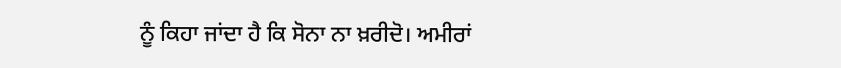ਨੂੰ ਕਿਹਾ ਜਾਂਦਾ ਹੈ ਕਿ ਸੋਨਾ ਨਾ ਖ਼ਰੀਦੋ। ਅਮੀਰਾਂ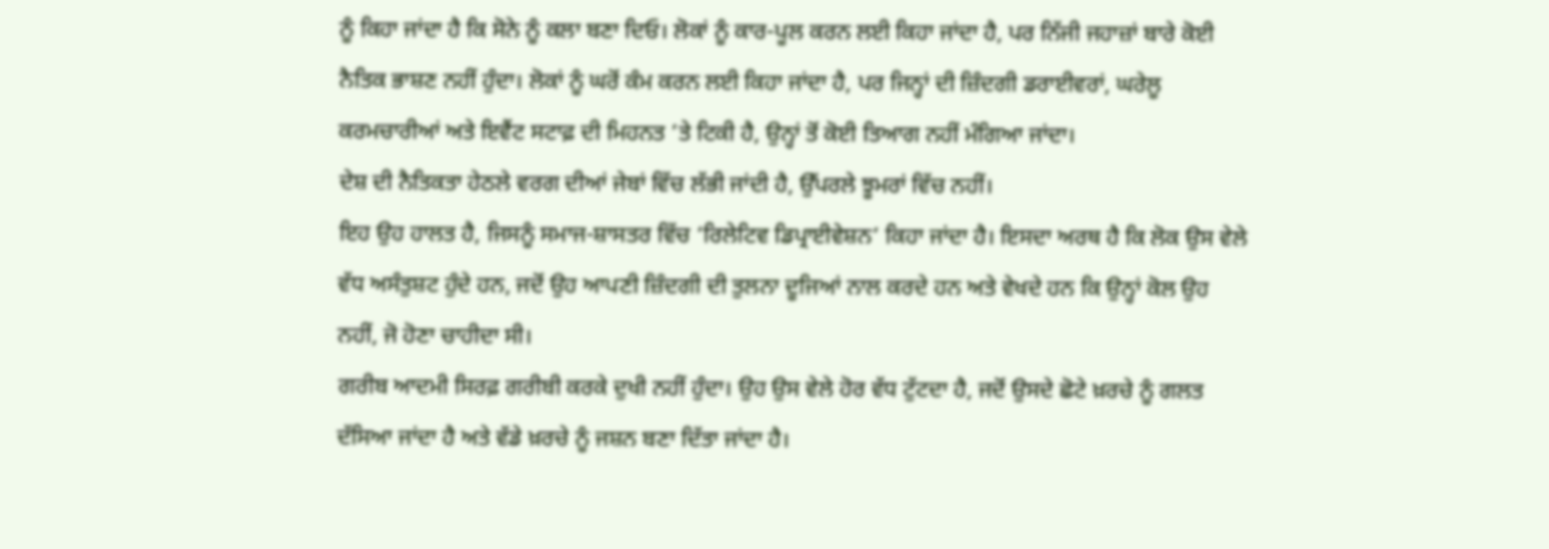ਨੂੰ ਕਿਹਾ ਜਾਂਦਾ ਹੈ ਕਿ ਸੋਨੇ ਨੂੰ ਕਲਾ ਬਣਾ ਦਿਓ। ਲੋਕਾਂ ਨੂੰ ਕਾਰ-ਪੂਲ ਕਰਨ ਲਈ ਕਿਹਾ ਜਾਂਦਾ ਹੈ, ਪਰ ਨਿੱਜੀ ਜਹਾਜ਼ਾਂ ਬਾਰੇ ਕੋਈ ਨੈਤਿਕ ਭਾਸ਼ਣ ਨਹੀਂ ਹੁੰਦਾ। ਲੋਕਾਂ ਨੂੰ ਘਰੋਂ ਕੰਮ ਕਰਨ ਲਈ ਕਿਹਾ ਜਾਂਦਾ ਹੈ, ਪਰ ਜਿਨ੍ਹਾਂ ਦੀ ਜ਼ਿੰਦਗੀ ਡਰਾਈਵਰਾਂ, ਘਰੇਲੂ ਕਰਮਚਾਰੀਆਂ ਅਤੇ ਇਵੈਂਟ ਸਟਾਫ਼ ਦੀ ਮਿਹਨਤ ’ਤੇ ਟਿਕੀ ਹੈ, ਉਨ੍ਹਾਂ ਤੋਂ ਕੋਈ ਤਿਆਗ ਨਹੀਂ ਮੰਗਿਆ ਜਾਂਦਾ।
ਦੇਸ਼ ਦੀ ਨੈਤਿਕਤਾ ਹੇਠਲੇ ਵਰਗ ਦੀਆਂ ਜੇਬਾਂ ਵਿੱਚ ਲੱਭੀ ਜਾਂਦੀ ਹੈ, ਉੱਪਰਲੇ ਝੂਮਰਾਂ ਵਿੱਚ ਨਹੀਂ।
ਇਹ ਉਹ ਹਾਲਤ ਹੈ, ਜਿਸਨੂੰ ਸਮਾਜ-ਸ਼ਾਸਤਰ ਵਿੱਚ ‘ਰਿਲੇਟਿਵ ਡਿਪ੍ਰਾਈਵੇਸ਼ਨ’ ਕਿਹਾ ਜਾਂਦਾ ਹੈ। ਇਸਦਾ ਅਰਥ ਹੈ ਕਿ ਲੋਕ ਉਸ ਵੇਲੇ ਵੱਧ ਅਸੰਤੁਸ਼ਟ ਹੁੰਦੇ ਹਨ, ਜਦੋਂ ਉਹ ਆਪਣੀ ਜ਼ਿੰਦਗੀ ਦੀ ਤੁਲਨਾ ਦੂਜਿਆਂ ਨਾਲ ਕਰਦੇ ਹਨ ਅਤੇ ਵੇਖਦੇ ਹਨ ਕਿ ਉਨ੍ਹਾਂ ਕੋਲ ਉਹ ਨਹੀਂ, ਜੋ ਹੋਣਾ ਚਾਹੀਦਾ ਸੀ।
ਗਰੀਬ ਆਦਮੀ ਸਿਰਫ਼ ਗਰੀਬੀ ਕਰਕੇ ਦੁਖੀ ਨਹੀਂ ਹੁੰਦਾ। ਉਹ ਉਸ ਵੇਲੇ ਹੋਰ ਵੱਧ ਟੁੱਟਦਾ ਹੈ, ਜਦੋਂ ਉਸਦੇ ਛੋਟੇ ਖ਼ਰਚੇ ਨੂੰ ਗਲਤ ਦੱਸਿਆ ਜਾਂਦਾ ਹੈ ਅਤੇ ਵੱਡੇ ਖ਼ਰਚੇ ਨੂੰ ਜਸ਼ਨ ਬਣਾ ਦਿੱਤਾ ਜਾਂਦਾ ਹੈ।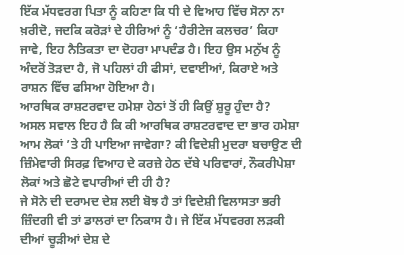ਇੱਕ ਮੱਧਵਰਗ ਪਿਤਾ ਨੂੰ ਕਹਿਣਾ ਕਿ ਧੀ ਦੇ ਵਿਆਹ ਵਿੱਚ ਸੋਨਾ ਨਾ ਖ਼ਰੀਦੋ, ਜਦਕਿ ਕਰੋੜਾਂ ਦੇ ਹੀਰਿਆਂ ਨੂੰ ‘ਹੈਰੀਟੇਜ ਕਲਚਰ’ ਕਿਹਾ ਜਾਵੇ, ਇਹ ਨੈਤਿਕਤਾ ਦਾ ਦੋਹਰਾ ਮਾਪਦੰਡ ਹੈ। ਇਹ ਉਸ ਮਨੁੱਖ ਨੂੰ ਅੰਦਰੋਂ ਤੋੜਦਾ ਹੈ, ਜੋ ਪਹਿਲਾਂ ਹੀ ਫੀਸਾਂ, ਦਵਾਈਆਂ, ਕਿਰਾਏ ਅਤੇ ਰਾਸ਼ਨ ਵਿੱਚ ਫਸਿਆ ਹੋਇਆ ਹੈ।
ਆਰਥਿਕ ਰਾਸ਼ਟਰਵਾਦ ਹਮੇਸ਼ਾ ਹੇਠਾਂ ਤੋਂ ਹੀ ਕਿਉਂ ਸ਼ੁਰੂ ਹੁੰਦਾ ਹੈ?
ਅਸਲ ਸਵਾਲ ਇਹ ਹੈ ਕਿ ਕੀ ਆਰਥਿਕ ਰਾਸ਼ਟਰਵਾਦ ਦਾ ਭਾਰ ਹਮੇਸ਼ਾ ਆਮ ਲੋਕਾਂ ’ਤੇ ਹੀ ਪਾਇਆ ਜਾਵੇਗਾ? ਕੀ ਵਿਦੇਸ਼ੀ ਮੁਦਰਾ ਬਚਾਉਣ ਦੀ ਜ਼ਿੰਮੇਵਾਰੀ ਸਿਰਫ਼ ਵਿਆਹ ਦੇ ਕਰਜ਼ੇ ਹੇਠ ਦੱਬੇ ਪਰਿਵਾਰਾਂ, ਨੌਕਰੀਪੇਸ਼ਾ ਲੋਕਾਂ ਅਤੇ ਛੋਟੇ ਵਪਾਰੀਆਂ ਦੀ ਹੀ ਹੈ?
ਜੇ ਸੋਨੇ ਦੀ ਦਰਾਮਦ ਦੇਸ਼ ਲਈ ਬੋਝ ਹੈ ਤਾਂ ਵਿਦੇਸ਼ੀ ਵਿਲਾਸਤਾ ਭਰੀ ਜ਼ਿੰਦਗੀ ਵੀ ਤਾਂ ਡਾਲਰਾਂ ਦਾ ਨਿਕਾਸ ਹੈ। ਜੇ ਇੱਕ ਮੱਧਵਰਗ ਲੜਕੀ ਦੀਆਂ ਚੂੜੀਆਂ ਦੇਸ਼ ਦੇ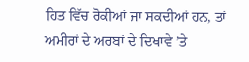ਹਿਤ ਵਿੱਚ ਰੋਕੀਆਂ ਜਾ ਸਕਦੀਆਂ ਹਨ, ਤਾਂ ਅਮੀਰਾਂ ਦੇ ਅਰਬਾਂ ਦੇ ਦਿਖਾਵੇ ’ਤੇ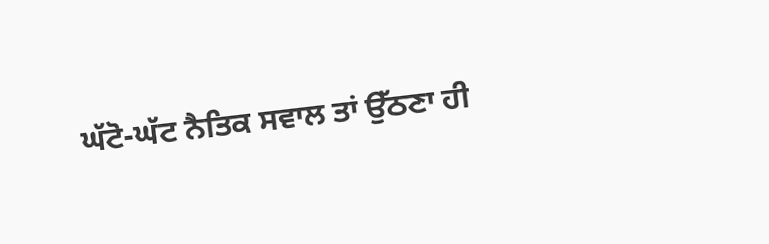ਘੱਟੋ-ਘੱਟ ਨੈਤਿਕ ਸਵਾਲ ਤਾਂ ਉੱਠਣਾ ਹੀ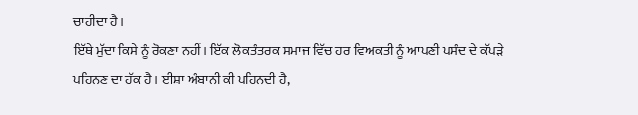ਚਾਹੀਦਾ ਹੈ।
ਇੱਥੇ ਮੁੱਦਾ ਕਿਸੇ ਨੂੰ ਰੋਕਣਾ ਨਹੀਂ। ਇੱਕ ਲੋਕਤੰਤਰਕ ਸਮਾਜ ਵਿੱਚ ਹਰ ਵਿਅਕਤੀ ਨੂੰ ਆਪਣੀ ਪਸੰਦ ਦੇ ਕੱਪੜੇ ਪਹਿਨਣ ਦਾ ਹੱਕ ਹੈ। ਈਸ਼ਾ ਅੰਬਾਨੀ ਕੀ ਪਹਿਨਦੀ ਹੈ,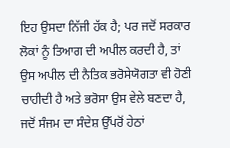ਇਹ ਉਸਦਾ ਨਿੱਜੀ ਹੱਕ ਹੈ; ਪਰ ਜਦੋਂ ਸਰਕਾਰ ਲੋਕਾਂ ਨੂੰ ਤਿਆਗ ਦੀ ਅਪੀਲ ਕਰਦੀ ਹੈ, ਤਾਂ ਉਸ ਅਪੀਲ ਦੀ ਨੈਤਿਕ ਭਰੋਸੇਯੋਗਤਾ ਵੀ ਹੋਣੀ ਚਾਹੀਦੀ ਹੈ ਅਤੇ ਭਰੋਸਾ ਉਸ ਵੇਲੇ ਬਣਦਾ ਹੈ, ਜਦੋਂ ਸੰਜਮ ਦਾ ਸੰਦੇਸ਼ ਉੱਪਰੋਂ ਹੇਠਾਂ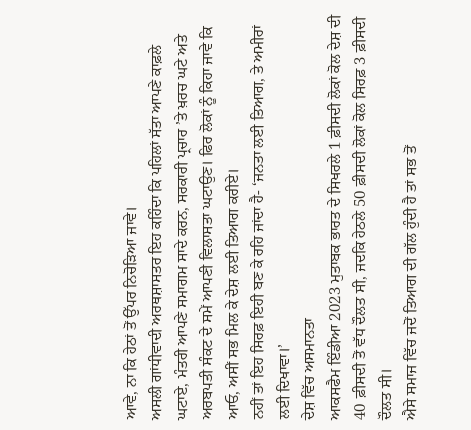ਆਵੇ, ਨਾ ਕਿ ਹੇਠਾਂ ਤੋਂ ਉੱਪਰ ਨਿਚੋੜਿਆ ਜਾਵੇ।
ਅਸਲੀ ਗਾਂਧੀਵਾਦੀ ਅਰਥਸ਼ਾਸਤਰ ਇਹ ਕਹਿੰਦਾ ਕਿ ਪਹਿਲਾਂ ਸੱਤਾ ਆਪਣੇ ਕਾਫ਼ਲੇ ਘਟਾਏ, ਮੰਤਰੀ ਆਪਣੇ ਸਮਾਗਮ ਸਾਦੇ ਕਰਨ, ਸਰਕਾਰੀ ਪ੍ਰਚਾਰ ’ਤੇ ਖ਼ਰਚ ਘਟੇ ਅਤੇ ਅਰਬਪਤੀ ਸੰਕਟ ਦੇ ਸਮੇਂ ਆਪਣੀ ਵਿਲਾਸਤਾ ਘਟਾਉਣ। ਫਿਰ ਲੋਕਾਂ ਨੂੰ ਕਿਹਾ ਜਾਵੇ ਕਿ ਆਓ, ਅਸੀਂ ਸਭ ਮਿਲ ਕੇ ਦੇਸ਼ ਲਈ ਤਿਆਗ ਕਰੀਏ।
ਨਹੀਂ ਤਾਂ ਇਹ ਸਿਰਫ਼ ਇਹੀ ਬਣ ਕੇ ਰਹਿ ਜਾਂਦਾ ਹੈ- ‘ਜਨਤਾ ਲਈ ਤਿਆਗ, ਤੇ ਅਮੀਰਾਂ ਲਈ ਦਿਖਾਵਾ।’
ਦੇਸ਼ ਵਿੱਚ ਅਸਮਾਨਤਾ
ਆਕਸਫੈਮ ਇੰਡੀਆ 2023 ਮੁਤਾਬਕ ਭਾਰਤ ਦੇ ਸਿਖਰਲੇ 1 ਫ਼ੀਸਦੀ ਲੋਕਾਂ ਕੋਲ ਦੇਸ਼ ਦੀ 40 ਫ਼ੀਸਦੀ ਤੋਂ ਵੱਧ ਦੌਲਤ ਸੀ, ਜਦਕਿ ਹੇਠਲੇ 50 ਫ਼ੀਸਦੀ ਲੋਕਾਂ ਕੋਲ ਸਿਰਫ਼ 3 ਫ਼ੀਸਦੀ ਦੌਲਤ ਸੀ।
ਐਸੇ ਸਮਾਜ ਵਿੱਚ ਜਦੋਂ ਤਿਆਗ ਦੀ ਗੱਲ ਹੁੰਦੀ ਹੈ ਤਾਂ ਸਭ ਤੋਂ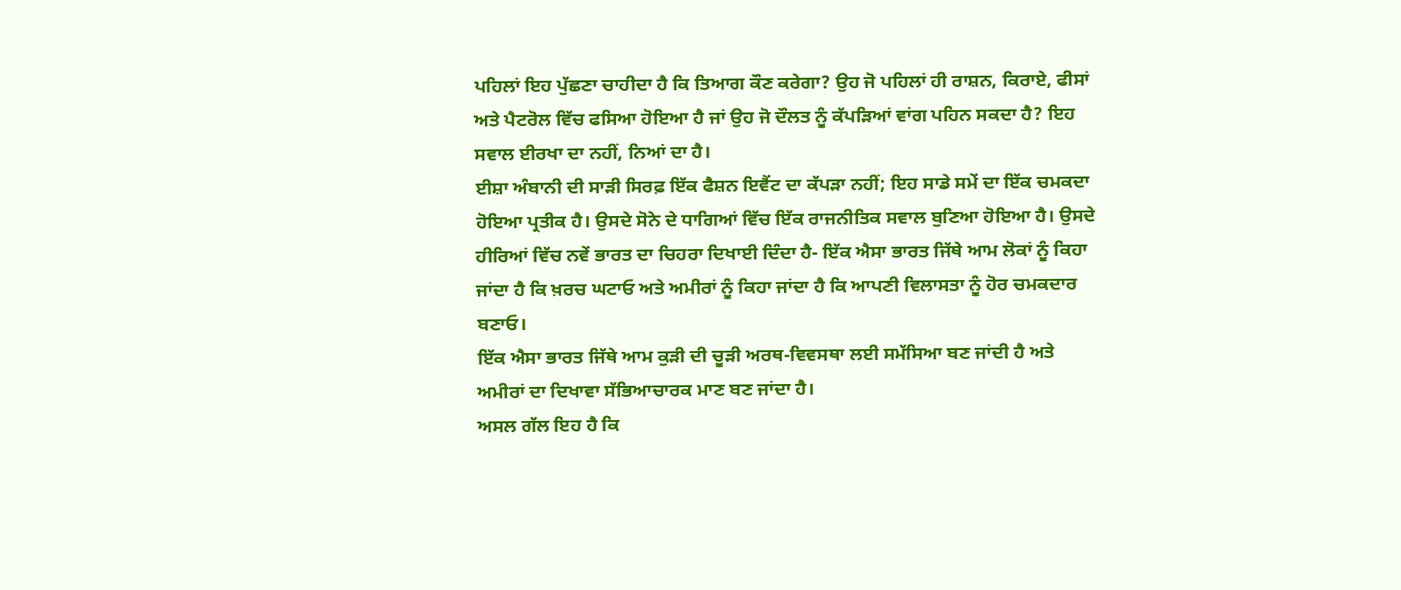ਪਹਿਲਾਂ ਇਹ ਪੁੱਛਣਾ ਚਾਹੀਦਾ ਹੈ ਕਿ ਤਿਆਗ ਕੌਣ ਕਰੇਗਾ? ਉਹ ਜੋ ਪਹਿਲਾਂ ਹੀ ਰਾਸ਼ਨ, ਕਿਰਾਏ, ਫੀਸਾਂ ਅਤੇ ਪੈਟਰੋਲ ਵਿੱਚ ਫਸਿਆ ਹੋਇਆ ਹੈ ਜਾਂ ਉਹ ਜੋ ਦੌਲਤ ਨੂੰ ਕੱਪੜਿਆਂ ਵਾਂਗ ਪਹਿਨ ਸਕਦਾ ਹੈ? ਇਹ ਸਵਾਲ ਈਰਖਾ ਦਾ ਨਹੀਂ, ਨਿਆਂ ਦਾ ਹੈ।
ਈਸ਼ਾ ਅੰਬਾਨੀ ਦੀ ਸਾੜੀ ਸਿਰਫ਼ ਇੱਕ ਫੈਸ਼ਨ ਇਵੈਂਟ ਦਾ ਕੱਪੜਾ ਨਹੀਂ; ਇਹ ਸਾਡੇ ਸਮੇਂ ਦਾ ਇੱਕ ਚਮਕਦਾ ਹੋਇਆ ਪ੍ਰਤੀਕ ਹੈ। ਉਸਦੇ ਸੋਨੇ ਦੇ ਧਾਗਿਆਂ ਵਿੱਚ ਇੱਕ ਰਾਜਨੀਤਿਕ ਸਵਾਲ ਬੁਣਿਆ ਹੋਇਆ ਹੈ। ਉਸਦੇ ਹੀਰਿਆਂ ਵਿੱਚ ਨਵੇਂ ਭਾਰਤ ਦਾ ਚਿਹਰਾ ਦਿਖਾਈ ਦਿੰਦਾ ਹੈ- ਇੱਕ ਐਸਾ ਭਾਰਤ ਜਿੱਥੇ ਆਮ ਲੋਕਾਂ ਨੂੰ ਕਿਹਾ ਜਾਂਦਾ ਹੈ ਕਿ ਖ਼ਰਚ ਘਟਾਓ ਅਤੇ ਅਮੀਰਾਂ ਨੂੰ ਕਿਹਾ ਜਾਂਦਾ ਹੈ ਕਿ ਆਪਣੀ ਵਿਲਾਸਤਾ ਨੂੰ ਹੋਰ ਚਮਕਦਾਰ ਬਣਾਓ।
ਇੱਕ ਐਸਾ ਭਾਰਤ ਜਿੱਥੇ ਆਮ ਕੁੜੀ ਦੀ ਚੂੜੀ ਅਰਥ-ਵਿਵਸਥਾ ਲਈ ਸਮੱਸਿਆ ਬਣ ਜਾਂਦੀ ਹੈ ਅਤੇ ਅਮੀਰਾਂ ਦਾ ਦਿਖਾਵਾ ਸੱਭਿਆਚਾਰਕ ਮਾਣ ਬਣ ਜਾਂਦਾ ਹੈ।
ਅਸਲ ਗੱਲ ਇਹ ਹੈ ਕਿ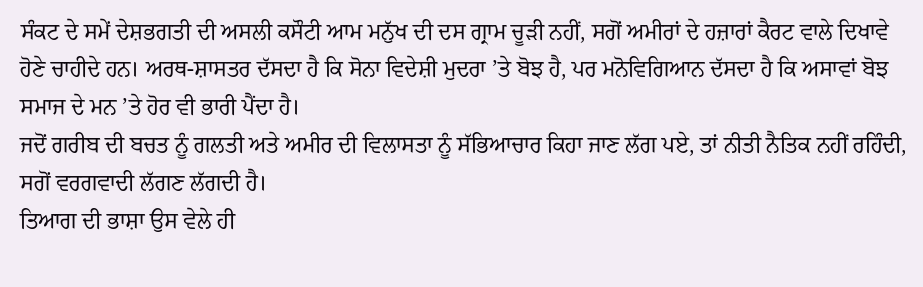ਸੰਕਟ ਦੇ ਸਮੇਂ ਦੇਸ਼ਭਗਤੀ ਦੀ ਅਸਲੀ ਕਸੌਟੀ ਆਮ ਮਨੁੱਖ ਦੀ ਦਸ ਗ੍ਰਾਮ ਚੂੜੀ ਨਹੀਂ, ਸਗੋਂ ਅਮੀਰਾਂ ਦੇ ਹਜ਼ਾਰਾਂ ਕੈਰਟ ਵਾਲੇ ਦਿਖਾਵੇ ਹੋਣੇ ਚਾਹੀਦੇ ਹਨ। ਅਰਥ-ਸ਼ਾਸਤਰ ਦੱਸਦਾ ਹੈ ਕਿ ਸੋਨਾ ਵਿਦੇਸ਼ੀ ਮੁਦਰਾ ’ਤੇ ਬੋਝ ਹੈ, ਪਰ ਮਨੋਵਿਗਿਆਨ ਦੱਸਦਾ ਹੈ ਕਿ ਅਸਾਵਾਂ ਬੋਝ ਸਮਾਜ ਦੇ ਮਨ ’ਤੇ ਹੋਰ ਵੀ ਭਾਰੀ ਪੈਂਦਾ ਹੈ।
ਜਦੋਂ ਗਰੀਬ ਦੀ ਬਚਤ ਨੂੰ ਗਲਤੀ ਅਤੇ ਅਮੀਰ ਦੀ ਵਿਲਾਸਤਾ ਨੂੰ ਸੱਭਿਆਚਾਰ ਕਿਹਾ ਜਾਣ ਲੱਗ ਪਏ, ਤਾਂ ਨੀਤੀ ਨੈਤਿਕ ਨਹੀਂ ਰਹਿੰਦੀ, ਸਗੋਂ ਵਰਗਵਾਦੀ ਲੱਗਣ ਲੱਗਦੀ ਹੈ।
ਤਿਆਗ ਦੀ ਭਾਸ਼ਾ ਉਸ ਵੇਲੇ ਹੀ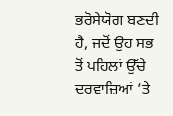ਭਰੋਸੇਯੋਗ ਬਣਦੀ ਹੈ, ਜਦੋਂ ਉਹ ਸਭ ਤੋਂ ਪਹਿਲਾਂ ਉੱਚੇ ਦਰਵਾਜ਼ਿਆਂ ’ਤੇ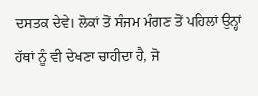ਦਸਤਕ ਦੇਵੇ। ਲੋਕਾਂ ਤੋਂ ਸੰਜਮ ਮੰਗਣ ਤੋਂ ਪਹਿਲਾਂ ਉਨ੍ਹਾਂ ਹੱਥਾਂ ਨੂੰ ਵੀ ਦੇਖਣਾ ਚਾਹੀਦਾ ਹੈ, ਜੋ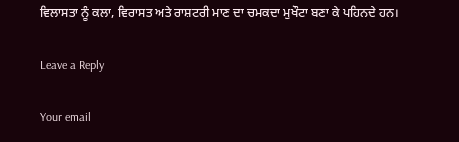ਵਿਲਾਸਤਾ ਨੂੰ ਕਲਾ, ਵਿਰਾਸਤ ਅਤੇ ਰਾਸ਼ਟਰੀ ਮਾਣ ਦਾ ਚਮਕਦਾ ਮੁਖੌਟਾ ਬਣਾ ਕੇ ਪਹਿਨਦੇ ਹਨ।

Leave a Reply

Your email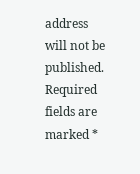address will not be published. Required fields are marked *